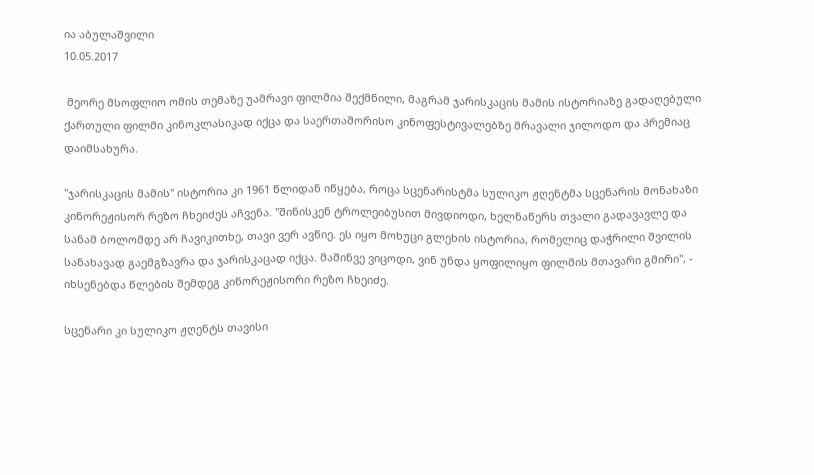ია აბულაშვილი
10.05.2017

 მეორე მსოფლიო ომის თემაზე უამრავი ფილმია შექმნილი, მაგრამ ჯარისკაცის მამის ისტორიაზე გადაღებული ქართული ფილმი კინოკლასიკად იქცა და საერთაშორისო კინოფესტივალებზე მრავალი ჯილოდო და პრემიაც დაიმსახურა.

"ჯარისკაცის მამის" ისტორია კი 1961 წლიდან იწყება, როცა სცენარისტმა სულიკო ჟღენტმა სცენარის მონახაზი კინორეჟისორ რეზო ჩხეიძეს აჩვენა. "შინისკენ ტროლეიბუსით მივდიოდი, ხელნაწერს თვალი გადავავლე და სანამ ბოლომდე არ ჩავიკითხე, თავი ვერ ავწიე. ეს იყო მოხუცი გლეხის ისტორია, რომელიც დაჭრილი შვილის სანახავად გაემგზავრა და ჯარისკაცად იქცა. მაშინვე ვიცოდი, ვინ უნდა ყოფილიყო ფილმის მთავარი გმირი", - იხსენებდა წლების შემდეგ კინორეჟისორი რეზო ჩხეიძე.

სცენარი კი სულიკო ჟღენტს თავისი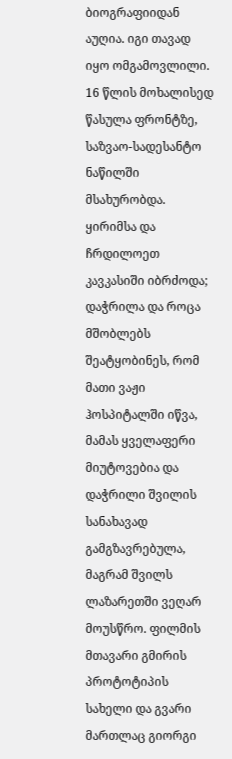ბიოგრაფიიდან აუღია. იგი თავად იყო ომგამოვლილი. 16 წლის მოხალისედ წასულა ფრონტზე, საზვაო-სადესანტო ნაწილში მსახურობდა. ყირიმსა და ჩრდილოეთ კავკასიში იბრძოდა; დაჭრილა და როცა მშობლებს შეატყობინეს, რომ მათი ვაჟი ჰოსპიტალში იწვა, მამას ყველაფერი მიუტოვებია და დაჭრილი შვილის სანახავად გამგზავრებულა, მაგრამ შვილს ლაზარეთში ვეღარ მოუსწრო. ფილმის მთავარი გმირის პროტოტიპის სახელი და გვარი მართლაც გიორგი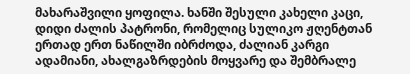მახარაშვილი ყოფილა. ხანში შესული კახელი კაცი, დიდი ძალის პატრონი, რომელიც სულიკო ჟღენტთან ერთად ერთ ნაწილში იბრძოდა, ძალიან კარგი ადამიანი, ახალგაზრდების მოყვარე და შემბრალე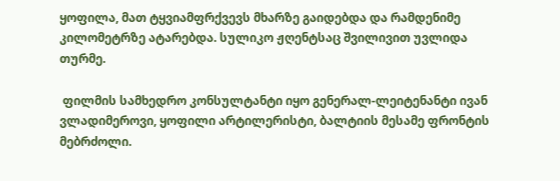ყოფილა, მათ ტყვიამფრქვევს მხარზე გაიდებდა და რამდენიმე კილომეტრზე ატარებდა. სულიკო ჟღენტსაც შვილივით უვლიდა თურმე.

 ფილმის სამხედრო კონსულტანტი იყო გენერალ-ლეიტენანტი ივან ვლადიმეროვი, ყოფილი არტილერისტი, ბალტიის მესამე ფრონტის მებრძოლი.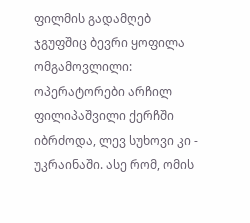ფილმის გადამღებ ჯგუფშიც ბევრი ყოფილა ომგამოვლილი: ოპერატორები არჩილ ფილიპაშვილი ქერჩში იბრძოდა, ლევ სუხოვი კი - უკრაინაში. ასე რომ, ომის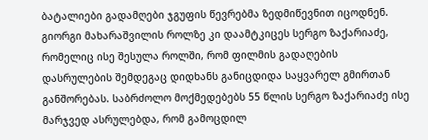ბატალიები გადამღები ჯგუფის წევრებმა ზედმიწევნით იცოდნენ. გიორგი მახარაშვილის როლზე კი დაამტკიცეს სერგო ზაქარიაძე, რომელიც ისე შესულა როლში, რომ ფილმის გადაღების დასრულების შემდეგაც დიდხანს განიცდიდა საყვარელ გმირთან განშორებას. საბრძოლო მოქმედებებს 55 წლის სერგო ზაქარიაძე ისე მარჯვედ ასრულებდა, რომ გამოცდილ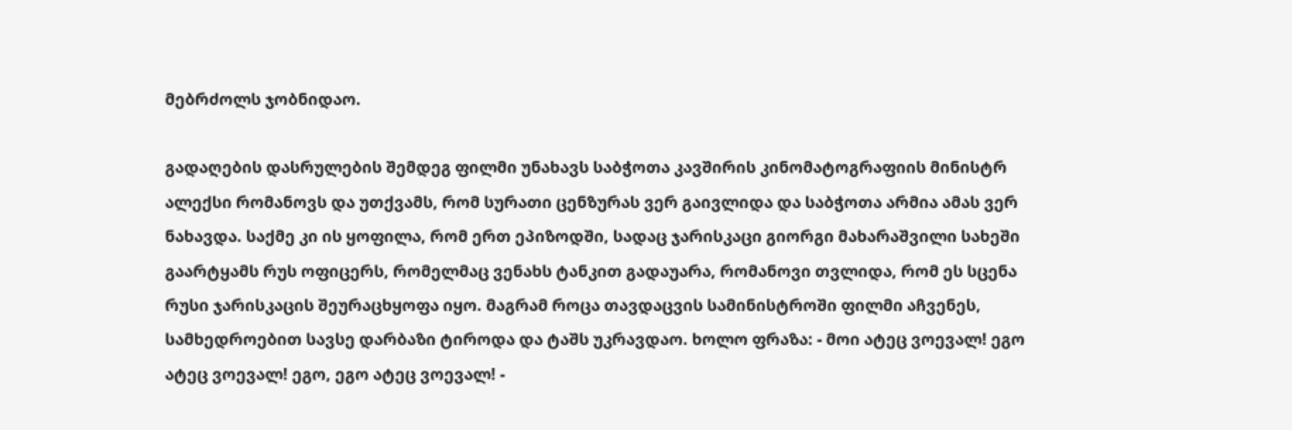მებრძოლს ჯობნიდაო.

გადაღების დასრულების შემდეგ ფილმი უნახავს საბჭოთა კავშირის კინომატოგრაფიის მინისტრ ალექსი რომანოვს და უთქვამს, რომ სურათი ცენზურას ვერ გაივლიდა და საბჭოთა არმია ამას ვერ ნახავდა. საქმე კი ის ყოფილა, რომ ერთ ეპიზოდში, სადაც ჯარისკაცი გიორგი მახარაშვილი სახეში გაარტყამს რუს ოფიცერს, რომელმაც ვენახს ტანკით გადაუარა, რომანოვი თვლიდა, რომ ეს სცენა რუსი ჯარისკაცის შეურაცხყოფა იყო. მაგრამ როცა თავდაცვის სამინისტროში ფილმი აჩვენეს, სამხედროებით სავსე დარბაზი ტიროდა და ტაშს უკრავდაო. ხოლო ფრაზა: - მოი ატეც ვოევალ! ეგო ატეც ვოევალ! ეგო, ეგო ატეც ვოევალ! -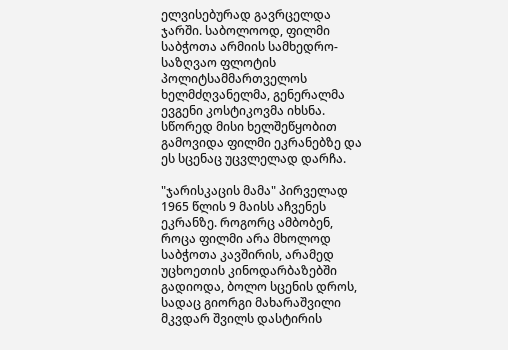ელვისებურად გავრცელდა ჯარში. საბოლოოდ, ფილმი საბჭოთა არმიის სამხედრო-საზღვაო ფლოტის პოლიტსამმართველოს ხელმძღვანელმა, გენერალმა ევგენი კოსტიკოვმა იხსნა. სწორედ მისი ხელშეწყობით გამოვიდა ფილმი ეკრანებზე და ეს სცენაც უცვლელად დარჩა.

"ჯარისკაცის მამა" პირველად 1965 წლის 9 მაისს აჩვენეს ეკრანზე. როგორც ამბობენ, როცა ფილმი არა მხოლოდ საბჭოთა კავშირის, არამედ უცხოეთის კინოდარბაზებში გადიოდა, ბოლო სცენის დროს, სადაც გიორგი მახარაშვილი მკვდარ შვილს დასტირის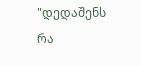"დედაშენს რა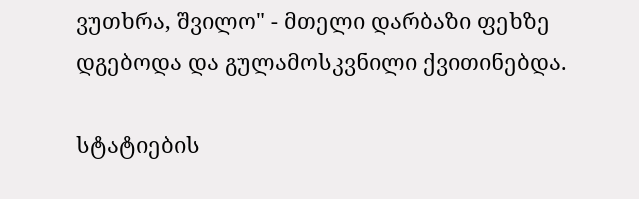ვუთხრა, შვილო" - მთელი დარბაზი ფეხზე დგებოდა და გულამოსკვნილი ქვითინებდა.

სტატიების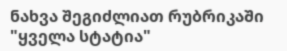ნახვა შეგიძლიათ რუბრიკაში "ყველა სტატია"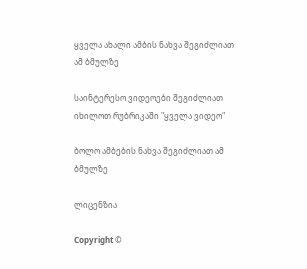ყველა ახალი ამბის ნახვა შეგიძლიათ ამ ბმულზე

საინტერესო ვიდეოები შეგიძლიათ იხილოთ რუბრიკაში "ყველა ვიდეო"

ბოლო ამბების ნახვა შეგიძლიათ ამ ბმულზე

ლიცენზია

Copyright ©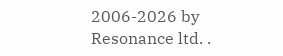2006-2026 by Resonance ltd. .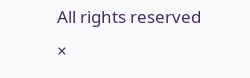All rights reserved
×